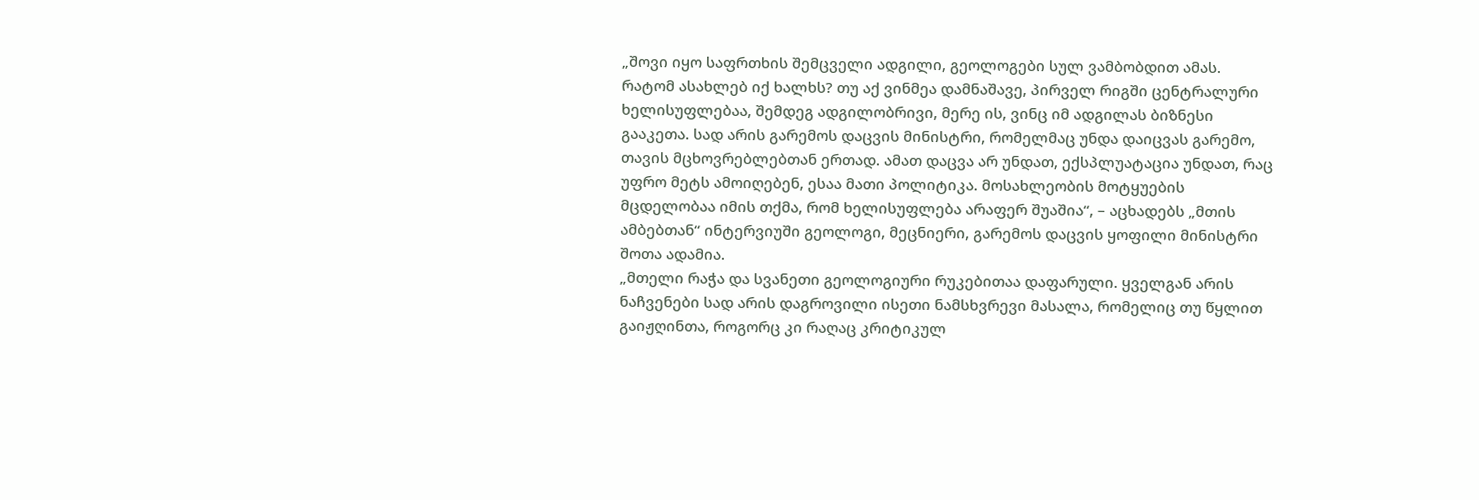„შოვი იყო საფრთხის შემცველი ადგილი, გეოლოგები სულ ვამბობდით ამას. რატომ ასახლებ იქ ხალხს? თუ აქ ვინმეა დამნაშავე, პირველ რიგში ცენტრალური ხელისუფლებაა, შემდეგ ადგილობრივი, მერე ის, ვინც იმ ადგილას ბიზნესი გააკეთა. სად არის გარემოს დაცვის მინისტრი, რომელმაც უნდა დაიცვას გარემო, თავის მცხოვრებლებთან ერთად. ამათ დაცვა არ უნდათ, ექსპლუატაცია უნდათ, რაც უფრო მეტს ამოიღებენ, ესაა მათი პოლიტიკა. მოსახლეობის მოტყუების მცდელობაა იმის თქმა, რომ ხელისუფლება არაფერ შუაშია“, – აცხადებს „მთის ამბებთან“ ინტერვიუში გეოლოგი, მეცნიერი, გარემოს დაცვის ყოფილი მინისტრი შოთა ადამია.
„მთელი რაჭა და სვანეთი გეოლოგიური რუკებითაა დაფარული. ყველგან არის ნაჩვენები სად არის დაგროვილი ისეთი ნამსხვრევი მასალა, რომელიც თუ წყლით გაიჟღინთა, როგორც კი რაღაც კრიტიკულ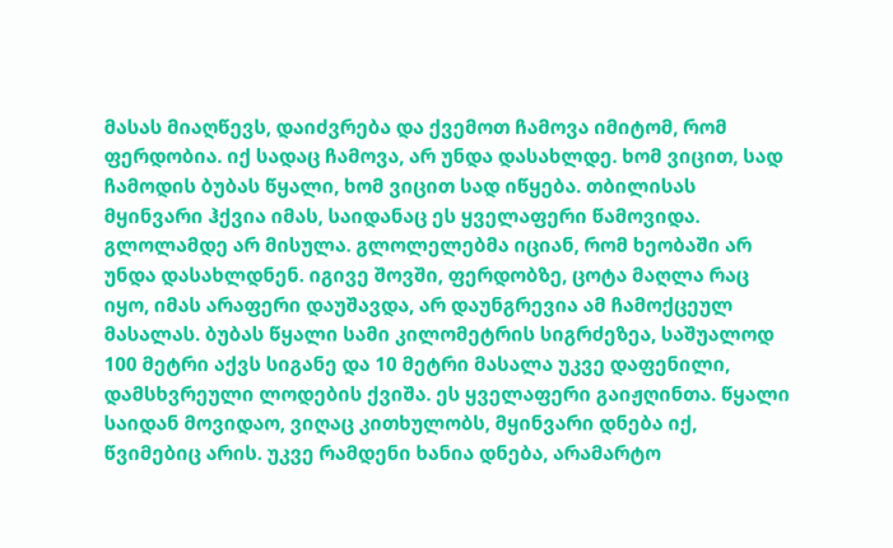მასას მიაღწევს, დაიძვრება და ქვემოთ ჩამოვა იმიტომ, რომ ფერდობია. იქ სადაც ჩამოვა, არ უნდა დასახლდე. ხომ ვიცით, სად ჩამოდის ბუბას წყალი, ხომ ვიცით სად იწყება. თბილისას მყინვარი ჰქვია იმას, საიდანაც ეს ყველაფერი წამოვიდა. გლოლამდე არ მისულა. გლოლელებმა იციან, რომ ხეობაში არ უნდა დასახლდნენ. იგივე შოვში, ფერდობზე, ცოტა მაღლა რაც იყო, იმას არაფერი დაუშავდა, არ დაუნგრევია ამ ჩამოქცეულ მასალას. ბუბას წყალი სამი კილომეტრის სიგრძეზეა, საშუალოდ 100 მეტრი აქვს სიგანე და 10 მეტრი მასალა უკვე დაფენილი, დამსხვრეული ლოდების ქვიშა. ეს ყველაფერი გაიჟღინთა. წყალი საიდან მოვიდაო, ვიღაც კითხულობს, მყინვარი დნება იქ, წვიმებიც არის. უკვე რამდენი ხანია დნება, არამარტო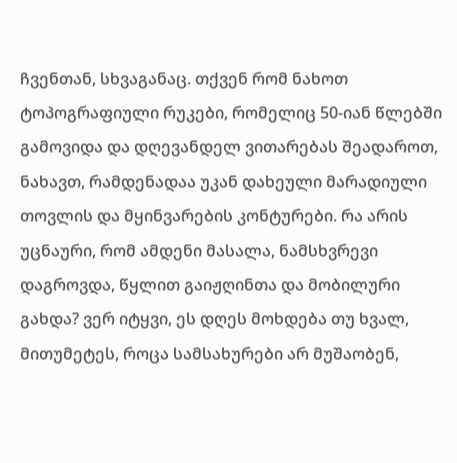ჩვენთან, სხვაგანაც. თქვენ რომ ნახოთ ტოპოგრაფიული რუკები, რომელიც 50-იან წლებში გამოვიდა და დღევანდელ ვითარებას შეადაროთ, ნახავთ, რამდენადაა უკან დახეული მარადიული თოვლის და მყინვარების კონტურები. რა არის უცნაური, რომ ამდენი მასალა, ნამსხვრევი დაგროვდა, წყლით გაიჟღინთა და მობილური გახდა? ვერ იტყვი, ეს დღეს მოხდება თუ ხვალ, მითუმეტეს, როცა სამსახურები არ მუშაობენ,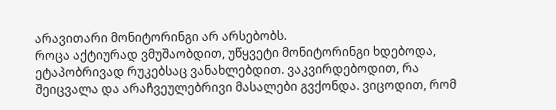არავითარი მონიტორინგი არ არსებობს.
როცა აქტიურად ვმუშაობდით, უწყვეტი მონიტორინგი ხდებოდა, ეტაპობრივად რუკებსაც ვანახლებდით. ვაკვირდებოდით, რა შეიცვალა და არაჩვეულებრივი მასალები გვქონდა. ვიცოდით, რომ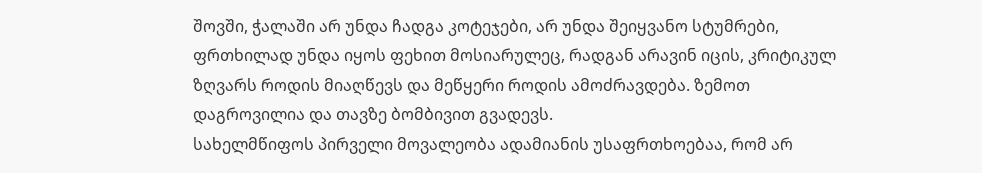შოვში, ჭალაში არ უნდა ჩადგა კოტეჯები, არ უნდა შეიყვანო სტუმრები, ფრთხილად უნდა იყოს ფეხით მოსიარულეც, რადგან არავინ იცის, კრიტიკულ ზღვარს როდის მიაღწევს და მეწყერი როდის ამოძრავდება. ზემოთ დაგროვილია და თავზე ბომბივით გვადევს.
სახელმწიფოს პირველი მოვალეობა ადამიანის უსაფრთხოებაა, რომ არ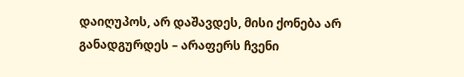დაიღუპოს, არ დაშავდეს, მისი ქონება არ განადგურდეს – არაფერს ჩვენი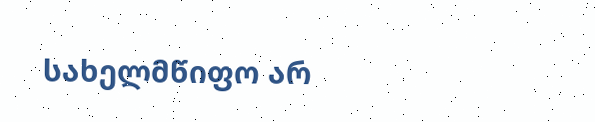სახელმწიფო არ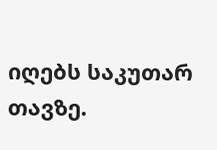იღებს საკუთარ თავზე.